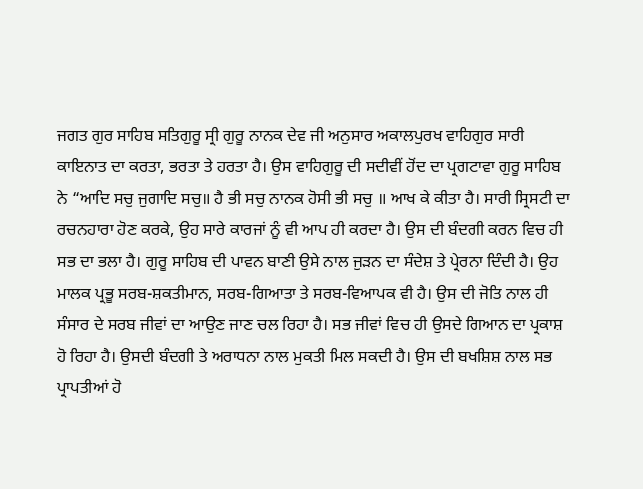ਜਗਤ ਗੁਰ ਸਾਹਿਬ ਸਤਿਗੁਰੂ ਸ੍ਰੀ ਗੁਰੂ ਨਾਨਕ ਦੇਵ ਜੀ ਅਨੁਸਾਰ ਅਕਾਲਪੁਰਖ ਵਾਹਿਗੁਰ ਸਾਰੀ ਕਾਇਨਾਤ ਦਾ ਕਰਤਾ, ਭਰਤਾ ਤੇ ਹਰਤਾ ਹੈ। ਉਸ ਵਾਹਿਗੁਰੂ ਦੀ ਸਦੀਵੀਂ ਹੋਂਦ ਦਾ ਪ੍ਰਗਟਾਵਾ ਗੁਰੂ ਸਾਹਿਬ ਨੇ “ਆਦਿ ਸਚੁ ਜੁਗਾਦਿ ਸਚੁ॥ ਹੈ ਭੀ ਸਚੁ ਨਾਨਕ ਹੋਸੀ ਭੀ ਸਚੁ ॥ ਆਖ ਕੇ ਕੀਤਾ ਹੈ। ਸਾਰੀ ਸ੍ਰਿਸਟੀ ਦਾ ਰਚਨਹਾਰਾ ਹੋਣ ਕਰਕੇ, ਉਹ ਸਾਰੇ ਕਾਰਜਾਂ ਨੂੰ ਵੀ ਆਪ ਹੀ ਕਰਦਾ ਹੈ। ਉਸ ਦੀ ਬੰਦਗੀ ਕਰਨ ਵਿਚ ਹੀ ਸਭ ਦਾ ਭਲਾ ਹੈ। ਗੁਰੂ ਸਾਹਿਬ ਦੀ ਪਾਵਨ ਬਾਣੀ ਉਸੇ ਨਾਲ ਜੁੜਨ ਦਾ ਸੰਦੇਸ਼ ਤੇ ਪ੍ਰੇਰਨਾ ਦਿੰਦੀ ਹੈ। ਉਹ ਮਾਲਕ ਪ੍ਰਭੂ ਸਰਬ-ਸ਼ਕਤੀਮਾਨ, ਸਰਬ-ਗਿਆਤਾ ਤੇ ਸਰਬ-ਵਿਆਪਕ ਵੀ ਹੈ। ਉਸ ਦੀ ਜੋਤਿ ਨਾਲ ਹੀ ਸੰਸਾਰ ਦੇ ਸਰਬ ਜੀਵਾਂ ਦਾ ਆਉਣ ਜਾਣ ਚਲ ਰਿਹਾ ਹੈ। ਸਭ ਜੀਵਾਂ ਵਿਚ ਹੀ ਉਸਦੇ ਗਿਆਨ ਦਾ ਪ੍ਰਕਾਸ਼ ਹੋ ਰਿਹਾ ਹੈ। ਉਸਦੀ ਬੰਦਗੀ ਤੇ ਅਰਾਧਨਾ ਨਾਲ ਮੁਕਤੀ ਮਿਲ ਸਕਦੀ ਹੈ। ਉਸ ਦੀ ਬਖਸ਼ਿਸ਼ ਨਾਲ ਸਭ ਪ੍ਰਾਪਤੀਆਂ ਹੋ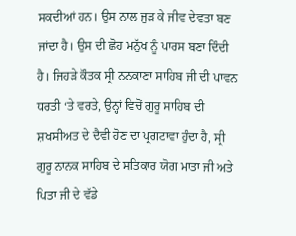ਸਕਦੀਆਂ ਹਨ। ਉਸ ਨਾਲ ਜੁੜ ਕੇ ਜੀਵ ਦੇਵਤਾ ਬਣ ਜਾਂਦਾ ਹੈ। ਉਸ ਦੀ ਛੋਹ ਮਨੁੱਖ ਨੂੰ ਪਾਰਸ ਬਣਾ ਦਿੰਦੀ ਹੈ। ਜਿਹੜੇ ਕੌਤਕ ਸ੍ਰੀ ਨਨਕਾਣਾ ਸਾਹਿਬ ਜੀ ਦੀ ਪਾਵਨ ਧਰਤੀ ‘ਤੇ ਵਰਤੇ, ਉਨ੍ਹਾਂ ਵਿਚੋਂ ਗੁਰੂ ਸਾਹਿਬ ਦੀ ਸ਼ਖਸੀਅਤ ਦੇ ਦੈਵੀ ਹੋਣ ਦਾ ਪ੍ਰਗਟਾਵਾ ਹੁੰਦਾ ਹੈ, ਸ੍ਰੀ ਗੁਰੂ ਨਾਨਕ ਸਾਹਿਬ ਦੇ ਸਤਿਕਾਰ ਯੋਗ ਮਾਤਾ ਜੀ ਅਤੇ ਪਿਤਾ ਜੀ ਦੇ ਵੱਡੇ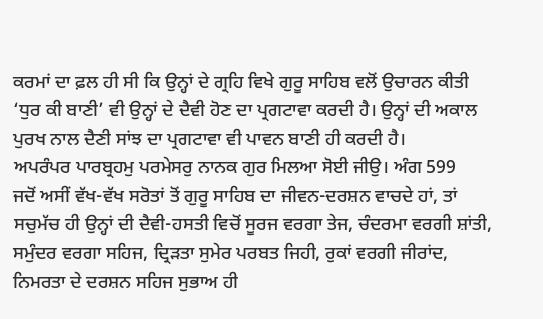ਕਰਮਾਂ ਦਾ ਫ਼ਲ ਹੀ ਸੀ ਕਿ ਉਨ੍ਹਾਂ ਦੇ ਗ੍ਰਹਿ ਵਿਖੇ ਗੁਰੂ ਸਾਹਿਬ ਵਲੋਂ ਉਚਾਰਨ ਕੀਤੀ ‘ਧੁਰ ਕੀ ਬਾਣੀ’ ਵੀ ਉਨ੍ਹਾਂ ਦੇ ਦੈਵੀ ਹੋਣ ਦਾ ਪ੍ਰਗਟਾਵਾ ਕਰਦੀ ਹੈ। ਉਨ੍ਹਾਂ ਦੀ ਅਕਾਲ ਪੁਰਖ ਨਾਲ ਦੈਣੀ ਸਾਂਝ ਦਾ ਪ੍ਰਗਟਾਵਾ ਵੀ ਪਾਵਨ ਬਾਣੀ ਹੀ ਕਰਦੀ ਹੈ।
ਅਪਰੰਪਰ ਪਾਰਬ੍ਰਹਮੁ ਪਰਮੇਸਰੁ ਨਾਨਕ ਗੁਰ ਮਿਲਆ ਸੋਈ ਜੀਉ। ਅੰਗ 599
ਜਦੋਂ ਅਸੀਂ ਵੱਖ-ਵੱਖ ਸਰੋਤਾਂ ਤੋਂ ਗੁਰੂ ਸਾਹਿਬ ਦਾ ਜੀਵਨ-ਦਰਸ਼ਨ ਵਾਚਦੇ ਹਾਂ, ਤਾਂ ਸਚੁਮੱਚ ਹੀ ਉਨ੍ਹਾਂ ਦੀ ਦੈਵੀ-ਹਸਤੀ ਵਿਚੋਂ ਸੂਰਜ ਵਰਗਾ ਤੇਜ, ਚੰਦਰਮਾ ਵਰਗੀ ਸ਼ਾਂਤੀ, ਸਮੁੰਦਰ ਵਰਗਾ ਸਹਿਜ, ਦ੍ਰਿੜਤਾ ਸੁਮੇਰ ਪਰਬਤ ਜਿਹੀ, ਰੁਕਾਂ ਵਰਗੀ ਜੀਰਾਂਦ, ਨਿਮਰਤਾ ਦੇ ਦਰਸ਼ਨ ਸਹਿਜ ਸੁਭਾਅ ਹੀ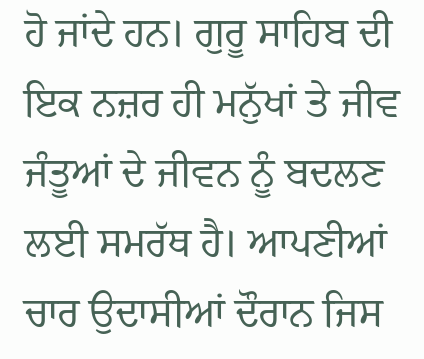ਹੋ ਜਾਂਦੇ ਹਨ। ਗੁਰੂ ਸਾਹਿਬ ਦੀ ਇਕ ਨਜ਼ਰ ਹੀ ਮਨੁੱਖਾਂ ਤੇ ਜੀਵ ਜੰਤੂਆਂ ਦੇ ਜੀਵਨ ਨੂੰ ਬਦਲਣ ਲਈ ਸਮਰੱਥ ਹੈ। ਆਪਣੀਆਂ ਚਾਰ ਉਦਾਸੀਆਂ ਦੌਰਾਨ ਜਿਸ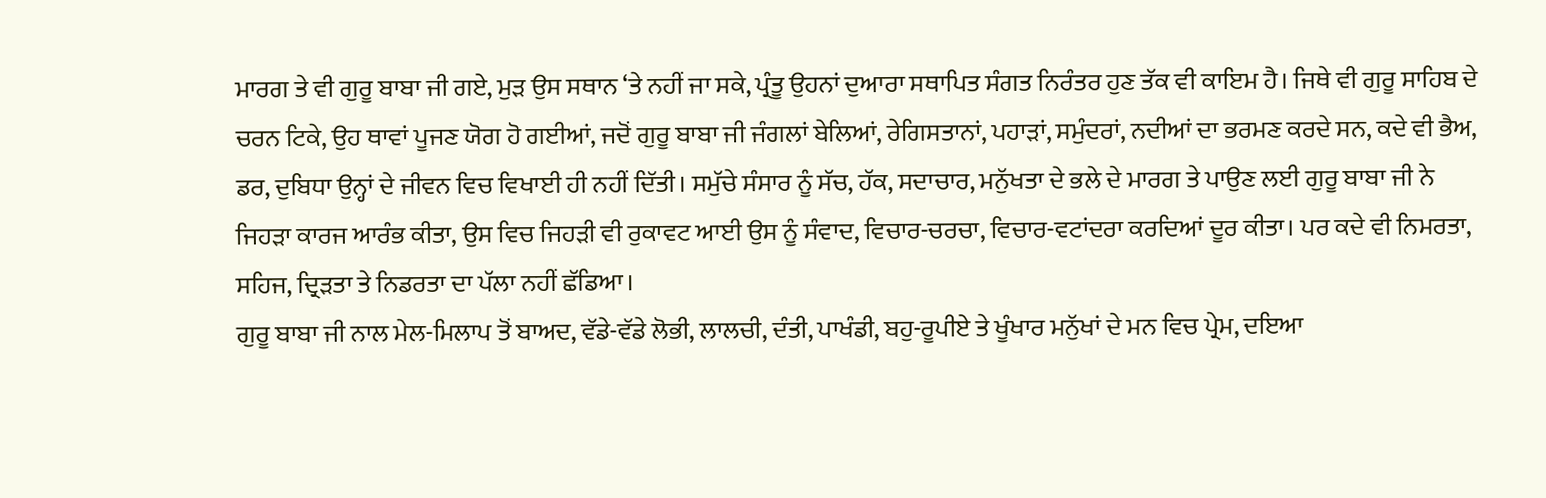ਮਾਰਗ ਤੇ ਵੀ ਗੁਰੂ ਬਾਬਾ ਜੀ ਗਏ, ਮੁੜ ਉਸ ਸਥਾਨ ‘ਤੇ ਨਹੀਂ ਜਾ ਸਕੇ, ਪ੍ਰੰਤੂ ਉਹਨਾਂ ਦੁਆਰਾ ਸਥਾਪਿਤ ਸੰਗਤ ਨਿਰੰਤਰ ਹੁਣ ਤੱਕ ਵੀ ਕਾਇਮ ਹੈ। ਜਿਥੇ ਵੀ ਗੁਰੂ ਸਾਹਿਬ ਦੇ ਚਰਨ ਟਿਕੇ, ਉਹ ਥਾਵਾਂ ਪੂਜਣ ਯੋਗ ਹੋ ਗਈਆਂ, ਜਦੋਂ ਗੁਰੂ ਬਾਬਾ ਜੀ ਜੰਗਲਾਂ ਬੇਲਿਆਂ, ਰੇਗਿਸਤਾਨਾਂ, ਪਹਾੜਾਂ, ਸਮੁੰਦਰਾਂ, ਨਦੀਆਂ ਦਾ ਭਰਮਣ ਕਰਦੇ ਸਨ, ਕਦੇ ਵੀ ਭੈਅ, ਡਰ, ਦੁਬਿਧਾ ਉਨ੍ਹਾਂ ਦੇ ਜੀਵਨ ਵਿਚ ਵਿਖਾਈ ਹੀ ਨਹੀਂ ਦਿੱਤੀ। ਸਮੁੱਚੇ ਸੰਸਾਰ ਨੂੰ ਸੱਚ, ਹੱਕ, ਸਦਾਚਾਰ, ਮਨੁੱਖਤਾ ਦੇ ਭਲੇ ਦੇ ਮਾਰਗ ਤੇ ਪਾਉਣ ਲਈ ਗੁਰੂ ਬਾਬਾ ਜੀ ਨੇ ਜਿਹੜਾ ਕਾਰਜ ਆਰੰਭ ਕੀਤਾ, ਉਸ ਵਿਚ ਜਿਹੜੀ ਵੀ ਰੁਕਾਵਟ ਆਈ ਉਸ ਨੂੰ ਸੰਵਾਦ, ਵਿਚਾਰ-ਚਰਚਾ, ਵਿਚਾਰ-ਵਟਾਂਦਰਾ ਕਰਦਿਆਂ ਦੂਰ ਕੀਤਾ। ਪਰ ਕਦੇ ਵੀ ਨਿਮਰਤਾ, ਸਹਿਜ, ਦ੍ਰਿੜਤਾ ਤੇ ਨਿਡਰਤਾ ਦਾ ਪੱਲਾ ਨਹੀਂ ਛੱਡਿਆ।
ਗੁਰੂ ਬਾਬਾ ਜੀ ਨਾਲ ਮੇਲ-ਮਿਲਾਪ ਤੋਂ ਬਾਅਦ, ਵੱਡੇ-ਵੱਡੇ ਲੋਭੀ, ਲਾਲਚੀ, ਦੰਤੀ, ਪਾਖੰਡੀ, ਬਹੁ-ਰੂਪੀਏ ਤੇ ਖੂੰਖਾਰ ਮਨੁੱਖਾਂ ਦੇ ਮਨ ਵਿਚ ਪ੍ਰੇਮ, ਦਇਆ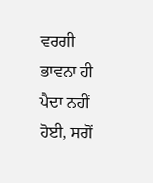ਵਰਗੀ ਭਾਵਨਾ ਹੀ ਪੈਦਾ ਨਹੀਂ ਹੋਈ, ਸਗੋਂ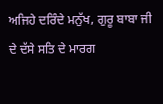ਅਜਿਹੇ ਦਰਿੰਦੇ ਮਨੁੱਖ, ਗੁਰੂ ਬਾਬਾ ਜੀ ਦੇ ਦੱਸੇ ਸਤਿ ਦੇ ਮਾਰਗ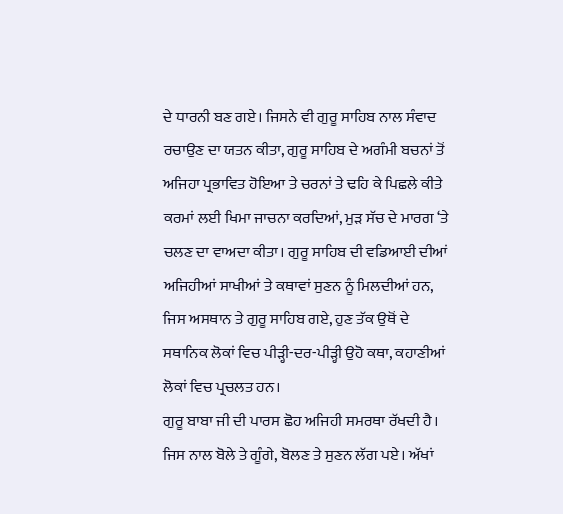ਦੇ ਧਾਰਨੀ ਬਣ ਗਏ। ਜਿਸਨੇ ਵੀ ਗੁਰੂ ਸਾਹਿਬ ਨਾਲ ਸੰਵਾਦ ਰਚਾਉਣ ਦਾ ਯਤਨ ਕੀਤਾ, ਗੁਰੂ ਸਾਹਿਬ ਦੇ ਅਗੰਮੀ ਬਚਨਾਂ ਤੋਂ ਅਜਿਹਾ ਪ੍ਰਭਾਵਿਤ ਹੋਇਆ ਤੇ ਚਰਨਾਂ ਤੇ ਢਹਿ ਕੇ ਪਿਛਲੇ ਕੀਤੇ ਕਰਮਾਂ ਲਈ ਖਿਮਾ ਜਾਚਨਾ ਕਰਦਿਆਂ, ਮੁੜ ਸੱਚ ਦੇ ਮਾਰਗ ‘ਤੇ ਚਲਣ ਦਾ ਵਾਅਦਾ ਕੀਤਾ। ਗੁਰੂ ਸਾਹਿਬ ਦੀ ਵਡਿਆਈ ਦੀਆਂ ਅਜਿਹੀਆਂ ਸਾਖੀਆਂ ਤੇ ਕਥਾਵਾਂ ਸੁਣਨ ਨੂੰ ਮਿਲਦੀਆਂ ਹਨ, ਜਿਸ ਅਸਥਾਨ ਤੇ ਗੁਰੂ ਸਾਹਿਬ ਗਏ, ਹੁਣ ਤੱਕ ਉਥੋਂ ਦੇ ਸਥਾਨਿਕ ਲੋਕਾਂ ਵਿਚ ਪੀੜ੍ਹੀ-ਦਰ-ਪੀੜ੍ਹੀ ਉਹੋ ਕਥਾ, ਕਹਾਣੀਆਂ ਲੋਕਾਂ ਵਿਚ ਪ੍ਰਚਲਤ ਹਨ।
ਗੁਰੂ ਬਾਬਾ ਜੀ ਦੀ ਪਾਰਸ ਛੋਹ ਅਜਿਹੀ ਸਮਰਥਾ ਰੱਖਦੀ ਹੈ। ਜਿਸ ਨਾਲ ਬੋਲੇ ਤੇ ਗੂੰਗੇ, ਬੋਲਣ ਤੇ ਸੁਣਨ ਲੱਗ ਪਏ। ਅੱਖਾਂ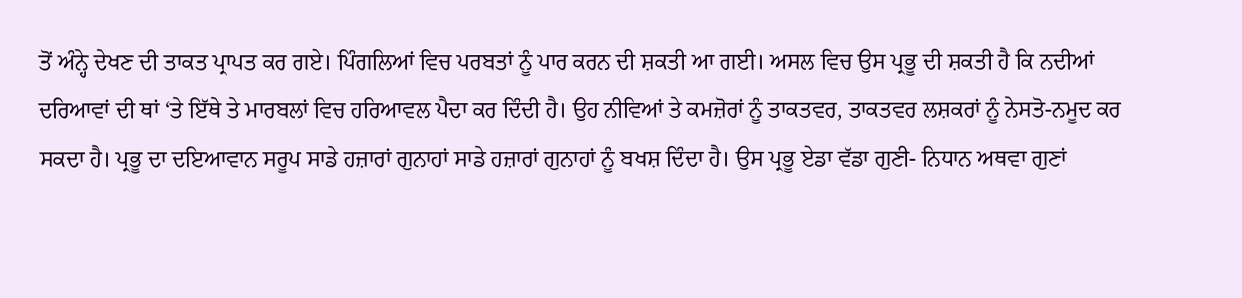ਤੋਂ ਅੰਨ੍ਹੇ ਦੇਖਣ ਦੀ ਤਾਕਤ ਪ੍ਰਾਪਤ ਕਰ ਗਏ। ਪਿੰਗਲਿਆਂ ਵਿਚ ਪਰਬਤਾਂ ਨੂੰ ਪਾਰ ਕਰਨ ਦੀ ਸ਼ਕਤੀ ਆ ਗਈ। ਅਸਲ ਵਿਚ ਉਸ ਪ੍ਰਭੂ ਦੀ ਸ਼ਕਤੀ ਹੈ ਕਿ ਨਦੀਆਂ ਦਰਿਆਵਾਂ ਦੀ ਥਾਂ ‘ਤੇ ਇੱਥੇ ਤੇ ਮਾਰਬਲਾਂ ਵਿਚ ਹਰਿਆਵਲ ਪੈਦਾ ਕਰ ਦਿੰਦੀ ਹੈ। ਉਹ ਨੀਵਿਆਂ ਤੇ ਕਮਜ਼ੋਰਾਂ ਨੂੰ ਤਾਕਤਵਰ, ਤਾਕਤਵਰ ਲਸ਼ਕਰਾਂ ਨੂੰ ਨੇਸਤੋ-ਨਮੂਦ ਕਰ ਸਕਦਾ ਹੈ। ਪ੍ਰਭੂ ਦਾ ਦਇਆਵਾਨ ਸਰੂਪ ਸਾਡੇ ਹਜ਼ਾਰਾਂ ਗੁਨਾਹਾਂ ਸਾਡੇ ਹਜ਼ਾਰਾਂ ਗੁਨਾਹਾਂ ਨੂੰ ਬਖਸ਼ ਦਿੰਦਾ ਹੈ। ਉਸ ਪ੍ਰਭੂ ਏਡਾ ਵੱਡਾ ਗੁਣੀ- ਨਿਧਾਨ ਅਥਵਾ ਗੁਣਾਂ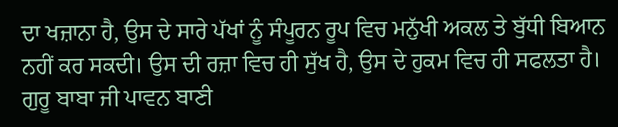ਦਾ ਖਜ਼ਾਨਾ ਹੈ, ਉਸ ਦੇ ਸਾਰੇ ਪੱਖਾਂ ਨੂੰ ਸੰਪੂਰਨ ਰੂਪ ਵਿਚ ਮਨੁੱਖੀ ਅਕਲ ਤੇ ਬੁੱਧੀ ਬਿਆਨ ਨਹੀਂ ਕਰ ਸਕਦੀ। ਉਸ ਦੀ ਰਜ਼ਾ ਵਿਚ ਹੀ ਸੁੱਖ ਹੈ, ਉਸ ਦੇ ਹੁਕਮ ਵਿਚ ਹੀ ਸਫਲਤਾ ਹੈ। ਗੁਰੂ ਬਾਬਾ ਜੀ ਪਾਵਨ ਬਾਣੀ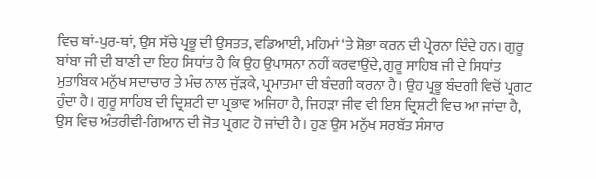ਵਿਚ ਥਾਂ-ਪੁਰ-ਥਾਂ, ਉਸ ਸੱਚੇ ਪ੍ਰਭੂ ਦੀ ਉਸਤਤ, ਵਡਿਆਈ, ਮਹਿਮਾਂ ‘ਤੇ ਸ਼ੋਭਾ ਕਰਨ ਦੀ ਪ੍ਰੇਰਨਾ ਦਿੰਦੇ ਹਨ। ਗੁਰੂ ਬਾਂਬਾ ਜੀ ਦੀ ਬਾਣੀ ਦਾ ਇਹ ਸਿਧਾਂਤ ਹੈ ਕਿ ਉਹ ਉਪਾਸਨਾ ਨਹੀਂ ਕਰਵਾਉਂਦੇ, ਗੁਰੂ ਸਾਹਿਬ ਜੀ ਦੇ ਸਿਧਾਂਤ ਮੁਤਾਬਿਕ ਮਨੁੱਖ ਸਦਾਚਾਰ ਤੇ ਮੰਚ ਨਾਲ ਜੁੱੜਕੇ, ਪ੍ਰਮਾਤਮਾ ਦੀ ਬੰਦਗੀ ਕਰਨਾ ਹੈ। ਉਹ ਪ੍ਰਭੂ ਬੰਦਗੀ ਵਿਚੋਂ ਪ੍ਰਗਟ ਹੁੰਦਾ ਹੈ। ਗੁਰੂ ਸਾਹਿਬ ਦੀ ਦ੍ਰਿਸ਼ਟੀ ਦਾ ਪ੍ਰਭਾਵ ਅਜਿਹਾ ਹੈ, ਜਿਹੜਾ ਜੀਵ ਵੀ ਇਸ ਦ੍ਰਿਸ਼ਟੀ ਵਿਚ ਆ ਜਾਂਦਾ ਹੈ, ਉਸ ਵਿਚ ਅੰਤਰੀਵੀ-ਗਿਆਨ ਦੀ ਜੋਤ ਪ੍ਰਗਟ ਹੋ ਜਾਂਦੀ ਹੈ। ਹੁਣ ਉਸ ਮਨੁੱਖ ਸਰਬੱਤ ਸੰਸਾਰ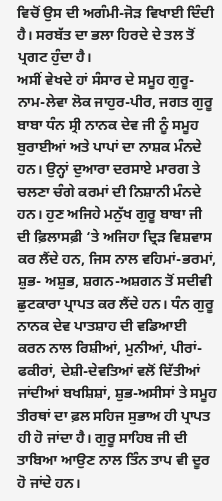ਵਿਚੋਂ ਉਸ ਦੀ ਅਗੰਮੀ-ਜੋੜ ਵਿਖਾਈ ਦਿੰਦੀ ਹੈ। ਸਰਬੱਤ ਦਾ ਭਲਾ ਹਿਰਦੇ ਦੇ ਤਲ ਤੋਂ ਪ੍ਰਗਟ ਹੁੰਦਾ ਹੈ।
ਅਸੀਂ ਵੇਖਦੇ ਹਾਂ ਸੰਸਾਰ ਦੇ ਸਮੂਹ ਗੁਰੂ-ਨਾਮ-ਲੇਵਾ ਲੋਕ ਜਾਹੁਰ-ਪੀਰ, ਜਗਤ ਗੁਰੂ ਬਾਬਾ ਧੰਨ ਸ੍ਰੀ ਨਾਨਕ ਦੇਵ ਜੀ ਨੂੰ ਸਮੂਹ ਬੁਰਾਈਆਂ ਅਤੇ ਪਾਪਾਂ ਦਾ ਨਾਸ਼ਕ ਮੰਨਦੇ ਹਨ। ਉਨ੍ਹਾਂ ਦੁਆਰਾ ਦਰਸਾਏ ਮਾਰਗ ਤੇ ਚਲਣਾ ਚੰਗੇ ਕਰਮਾਂ ਦੀ ਨਿਸ਼ਾਨੀ ਮੰਨਦੇ ਹਨ। ਹੁਣ ਅਜਿਹੇ ਮਨੁੱਖ ਗੁਰੂ ਬਾਬਾ ਜੀ ਦੀ ਫ਼ਿਲਾਸਫ਼ੀ ‘ਤੇ ਅਜਿਹਾ ਦ੍ਰਿੜ ਵਿਸ਼ਵਾਸ ਕਰ ਲੈਂਦੇ ਹਨ, ਜਿਸ ਨਾਲ ਵਹਿਮਾਂ-ਭਰਮਾਂ, ਸ਼ੁਭ- ਅਸ਼ੁਭ, ਸ਼ਗਨ-ਅਸ਼ਗਨ ਤੋਂ ਸਦੀਵੀ ਛੁਟਕਾਰਾ ਪ੍ਰਾਪਤ ਕਰ ਲੈਂਦੇ ਹਨ। ਧੰਨ ਗੁਰੂ ਨਾਨਕ ਦੇਵ ਪਾਤਸ਼ਾਹ ਦੀ ਵਡਿਆਈ ਕਰਨ ਨਾਲ ਰਿਸ਼ੀਆਂ, ਮੁਨੀਆਂ, ਪੀਰਾਂ-ਫਕੀਰਾਂ, ਦੇਸ਼ੀ-ਦੇਵਤਿਆਂ ਵਲੋਂ ਦਿੱਤੀਆਂ ਜਾਂਦੀਆਂ ਬਖਸ਼ਿਸ਼ਾਂ, ਸ਼ੁਭ-ਅਸੀਸਾਂ ਤੇ ਸਮੂਹ ਤੀਰਥਾਂ ਦਾ ਫ਼ਲ ਸਹਿਜ ਸੁਭਾਅ ਹੀ ਪ੍ਰਾਪਤ ਹੀ ਹੋ ਜਾਂਦਾ ਹੈ। ਗੁਰੂ ਸਾਹਿਬ ਜੀ ਦੀ ਤਾਬਿਆ ਆਉਣ ਨਾਲ ਤਿੰਨ ਤਾਪ ਵੀ ਦੂਰ ਹੋ ਜਾਂਦੇ ਹਨ।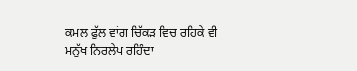ਕਮਲ ਫੁੱਲ ਵਾਂਗ ਚਿੱਕੜ ਵਿਚ ਰਹਿਕੇ ਵੀ ਮਨੁੱਖ ਨਿਰਲੇਪ ਰਹਿੰਦਾ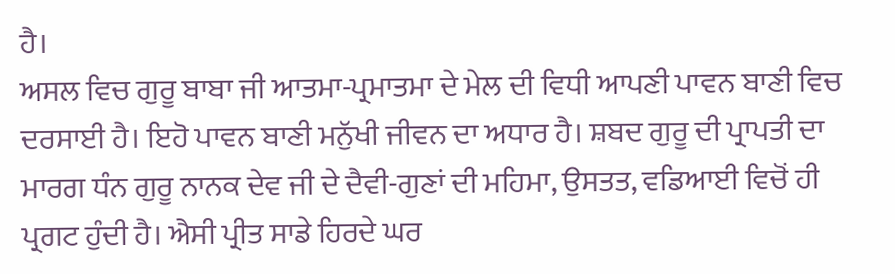ਹੈ।
ਅਸਲ ਵਿਚ ਗੁਰੂ ਬਾਬਾ ਜੀ ਆਤਮਾ-ਪ੍ਰਮਾਤਮਾ ਦੇ ਮੇਲ ਦੀ ਵਿਧੀ ਆਪਣੀ ਪਾਵਨ ਬਾਣੀ ਵਿਚ ਦਰਸਾਈ ਹੈ। ਇਹੋ ਪਾਵਨ ਬਾਣੀ ਮਨੁੱਖੀ ਜੀਵਨ ਦਾ ਅਧਾਰ ਹੈ। ਸ਼ਬਦ ਗੁਰੂ ਦੀ ਪ੍ਰਾਪਤੀ ਦਾ ਮਾਰਗ ਧੰਨ ਗੁਰੂ ਨਾਨਕ ਦੇਵ ਜੀ ਦੇ ਦੈਵੀ-ਗੁਣਾਂ ਦੀ ਮਹਿਮਾ, ਉਸਤਤ, ਵਡਿਆਈ ਵਿਚੋਂ ਹੀ ਪ੍ਰਗਟ ਹੁੰਦੀ ਹੈ। ਐਸੀ ਪ੍ਰੀਤ ਸਾਡੇ ਹਿਰਦੇ ਘਰ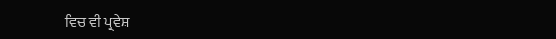ਵਿਚ ਵੀ ਪ੍ਰਵੇਸ਼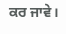ਕਰ ਜਾਵੇ।